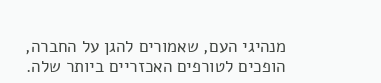מנהיגי העם, שאמורים להגן על החברה, הופכים לטורפים האכזריים ביותר שלה.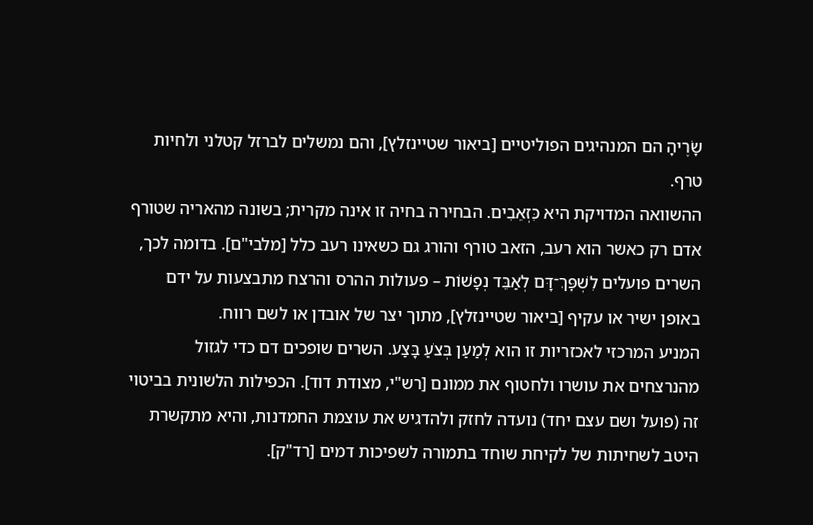שָׂרֶיהָ הם המנהיגים הפוליטיים [ביאור שטיינזלץ], והם נמשלים לברזל קטלני ולחיות טרף.
ההשוואה המדויקת היא כִּזְאֵבִים. הבחירה בחיה זו אינה מקרית; בשונה מהאריה שטורף אדם רק כאשר הוא רעב, הזאב טורף והורג גם כשאינו רעב כלל [מלבי"ם]. בדומה לכך, השרים פועלים לִשְׁפׇּךְ־דָּם לְאַבֵּד נְפָשׁוֹת – פעולות ההרס והרצח מתבצעות על ידם באופן ישיר או עקיף [ביאור שטיינזלץ], מתוך יצר של אובדן או לשם רווח.
המניע המרכזי לאכזריות זו הוא לְמַעַן בְּצֹעַ בָּצַע. השרים שופכים דם כדי לגזול מהנרצחים את עושרו ולחטוף את ממונם [רש"י, מצודת דוד]. הכפילות הלשונית בביטוי זה (פועל ושם עצם יחד) נועדה לחזק ולהדגיש את עוצמת החמדנות, והיא מתקשרת היטב לשחיתות של לקיחת שוחד בתמורה לשפיכות דמים [רד"ק].